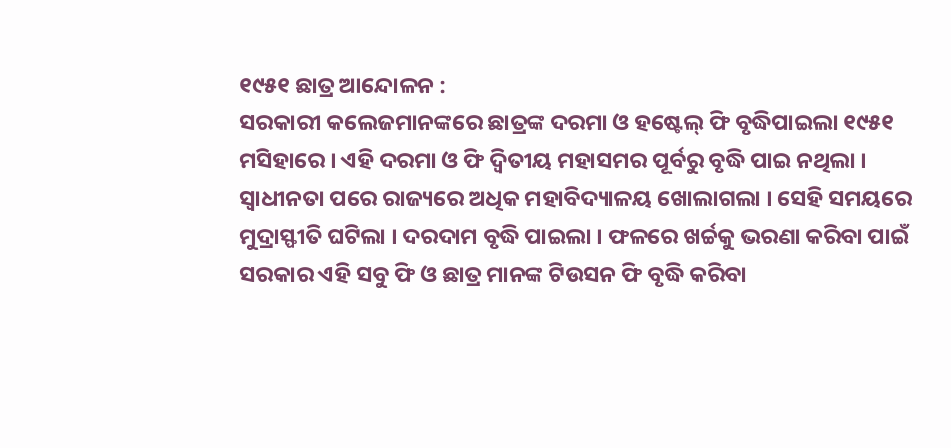୧୯୫୧ ଛାତ୍ର ଆନ୍ଦୋଳନ :
ସରକାରୀ କଲେଜମାନଙ୍କରେ ଛାତ୍ରଙ୍କ ଦରମା ଓ ହଷ୍ଟେଲ୍ ଫି ବୃଦ୍ଧିପାଇଲା ୧୯୫୧ ମସିହାରେ । ଏହି ଦରମା ଓ ଫି ଦ୍ୱିତୀୟ ମହାସମର ପୂର୍ବରୁ ବୃଦ୍ଧି ପାଇ ନଥିଲା । ସ୍ୱାଧୀନତା ପରେ ରାଜ୍ୟରେ ଅଧିକ ମହାବିଦ୍ୟାଳୟ ଖୋଲାଗଲା । ସେହି ସମୟରେ ମୁଦ୍ରାସ୍ଫୀତି ଘଟିଲା । ଦରଦାମ ବୃଦ୍ଧି ପାଇଲା । ଫଳରେ ଖର୍ଚ୍ଚକୁ ଭରଣା କରିବା ପାଇଁ ସରକାର ଏହି ସବୁ ଫି ଓ ଛାତ୍ର ମାନଙ୍କ ଟିଉସନ ଫି ବୃଦ୍ଧି କରିବା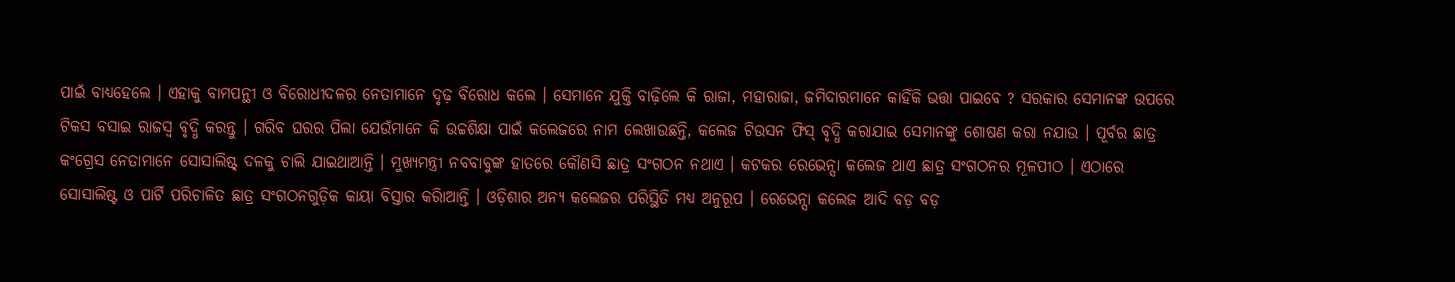ପାଇଁ ବାଧ୍ୟହେଲେ । ଏହାକୁ ବାମପନ୍ଥୀ ଓ ବିରୋଧୀଦଳର ନେତାମାନେ ଦୃଢ଼ ବିରୋଧ କଲେ । ସେମାନେ ଯୁକ୍ତି ବାଢ଼ିଲେ କି ରାଜା, ମହାରାଜା, ଜମିଦାରମାନେ କାହିଁକି ଭତ୍ତା ପାଇବେ ? ସରକାର ସେମାନଙ୍କ ଉପରେ ଟିକସ ବସାଇ ରାଜସ୍ୱ ବୃଦ୍ଧି କରନ୍ତୁ । ଗରିବ ଘରର ପିଲା ଯେଉଁମାନେ କି ଉଚ୍ଚଶିକ୍ଷା ପାଇଁ କଲେଜରେ ନାମ ଲେଖାଉଛନ୍ତି, କଲେଜ ଟିଉସନ ଫିସ୍ ବୃଦ୍ଧି କରାଯାଇ ସେମାନଙ୍କୁ ଶୋଷଣ କରା ନଯାଉ । ପୂର୍ବର ଛାତ୍ର କଂଗ୍ରେସ ନେତାମାନେ ସୋସାଲିଷ୍ଟ୍ ଦଳକୁ ଚାଲି ଯାଇଥାଆନ୍ତି । ମୁଖ୍ୟମନ୍ତ୍ରୀ ନବବାବୁଙ୍କ ହାତରେ କୌଣସି ଛାତ୍ର ସଂଗଠନ ନଥାଏ । କଟକର ରେଭେନ୍ସା କଲେଜ ଥାଏ ଛାତ୍ର ସଂଗଠନର ମୂଳପୀଠ । ଏଠାରେ ସୋସାଲିଷ୍ଟ ଓ ପାର୍ଟି ପରିଚାଳିତ ଛାତ୍ର ସଂଗଠନଗୁଡ଼ିକ କାୟା ବିସ୍ତାର କରିାଆନ୍ତି । ଓଡ଼ିଶାର ଅନ୍ୟ କଲେଜର ପରିସ୍ଥିତି ମଧ୍ୟ ଅନୁରୂପ । ରେଭେନ୍ସା କଲେଜ ଆଦି ବଡ଼ ବଡ଼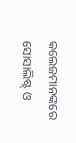କଲେଜମାନଙ୍କରେ ସୋସାଲିଷ୍ଟ୍ ଓ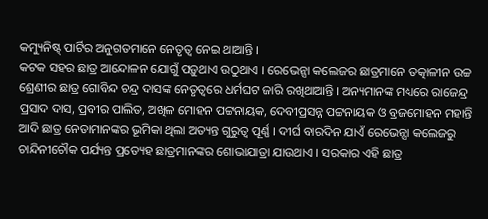କମ୍ୟୁନିଷ୍ଟ୍ ପାର୍ଟିର ଅନୁଗତମାନେ ନେତୃତ୍ୱ ନେଇ ଥାଆନ୍ତି ।
କଟକ ସହର ଛାତ୍ର ଆନ୍ଦୋଳନ ଯୋଗୁଁ ପଡ଼ୁଥାଏ ଉଠୁଥାଏ । ରେଭେନ୍ସା କଲେଜର ଛାତ୍ରମାନେ ତତ୍କାଳୀନ ଉଚ୍ଚ ଶ୍ରେଣୀର ଛାତ୍ର ଗୋବିନ୍ଦ ଚନ୍ଦ୍ର ଦାସଙ୍କ ନେତୃତ୍ୱରେ ଧର୍ମଘଟ ଜାରି ରଖିଥାଆନ୍ତି । ଅନ୍ୟମାନଙ୍କ ମଧ୍ୟରେ ରାଜେନ୍ଦ୍ର ପ୍ରସାଦ ଦାସ, ପ୍ରବୀର ପାଲିତ, ଅଖିଳ ମୋହନ ପଟ୍ଟନାୟକ, ଦେବୀପ୍ରସନ୍ନ ପଟ୍ଟନାୟକ ଓ ବ୍ରଜମୋହନ ମହାନ୍ତି ଆଦି ଛାତ୍ର ନେତାମାନଙ୍କର ଭୂମିକା ଥିଲା ଅତ୍ୟନ୍ତ ଗୁରୁତ୍ୱ ପୂର୍ଣ୍ଣ । ଦୀର୍ଘ ବାରଦିନ ଯାଏଁ ରେଭେନ୍ସା କଲେଜରୁ ଚାନ୍ଦିନୀଚୌକ ପର୍ଯ୍ୟନ୍ତ ପ୍ରତ୍ୟେହ ଛାତ୍ରମାନଙ୍କର ଶୋଭାଯାତ୍ରା ଯାଉଥାଏ । ସରକାର ଏହି ଛାତ୍ର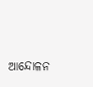ଆନ୍ଦୋଳନ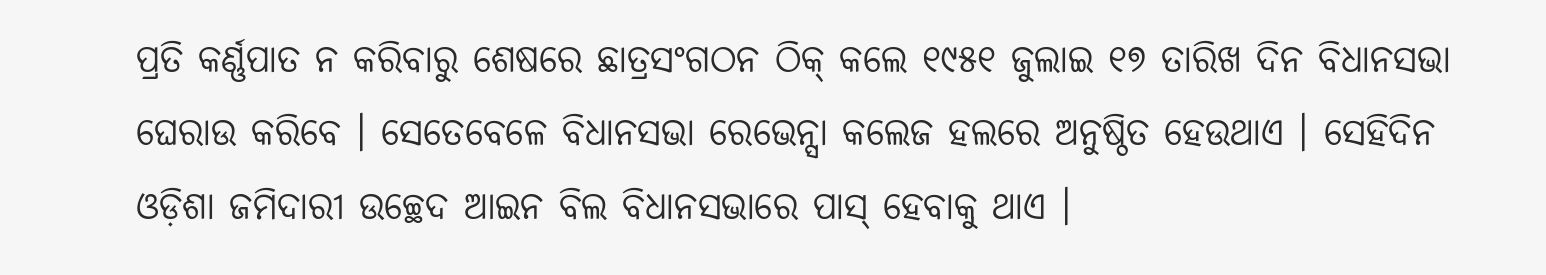ପ୍ରତି କର୍ଣ୍ଣପାତ ନ କରିବାରୁ ଶେଷରେ ଛାତ୍ରସଂଗଠନ ଠିକ୍ କଲେ ୧୯୫୧ ଜୁଲାଇ ୧୭ ତାରିଖ ଦିନ ବିଧାନସଭା ଘେରାଉ କରିବେ । ସେତେବେଳେ ବିଧାନସଭା ରେଭେନ୍ସା କଲେଜ ହଲରେ ଅନୁଷ୍ଠିତ ହେଉଥାଏ । ସେହିଦିନ ଓଡ଼ିଶା ଜମିଦାରୀ ଉଚ୍ଛେଦ ଆଇନ ବିଲ ବିଧାନସଭାରେ ପାସ୍ ହେବାକୁ ଥାଏ ।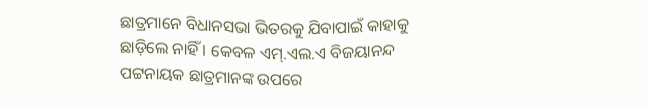ଛାତ୍ରମାନେ ବିଧାନସଭା ଭିତରକୁ ଯିବାପାଇଁ କାହାକୁ ଛାଡ଼ିଲେ ନାହିଁ । କେବଳ ଏମ୍.ଏଲ.ଏ ବିଜୟାନନ୍ଦ ପଟ୍ଟନାୟକ ଛାତ୍ରମାନଙ୍କ ଉପରେ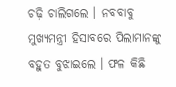ଚଢ଼ି ଚାଲିଗଲେ । ନବବାବୁ ମୁଖ୍ୟମନ୍ତ୍ରୀ ହିସାବରେ ପିଲାମାନଙ୍କୁ ବହୁତ ବୁଝାଇଲେ । ଫଳ କିଛି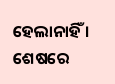ହେଲାନାହିଁ । ଶେଷରେ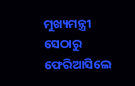ମୁଖ୍ୟମନ୍ତ୍ରୀ ସେଠାରୁ ଫେରିଆସିଲେ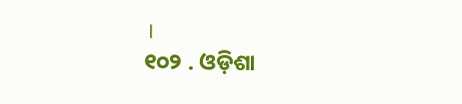।
୧୦୨ . ଓଡ଼ିଶା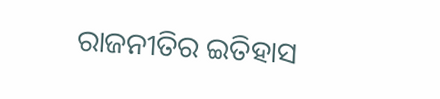ରାଜନୀତିର ଇତିହାସ